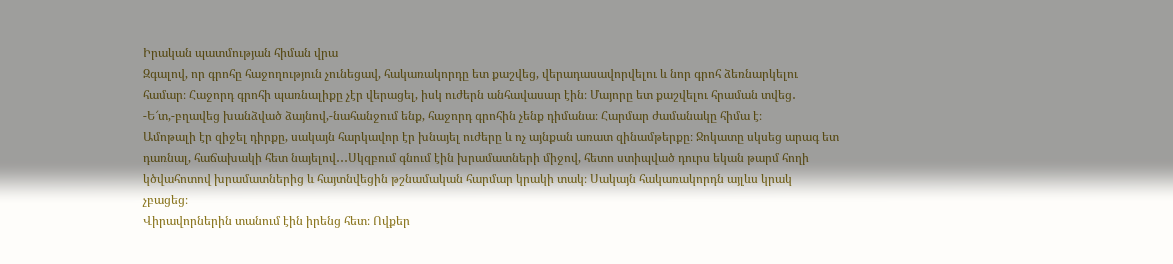Իրական պատմության հիման վրա
Զգալով, որ գրոհը հաջողություն չունեցավ, հակառակորդը ետ քաշվեց, վերադասավորվելու և նոր գրոհ ձեռնարկելու համար։ Հաջորդ գրոհի պառնալիքը չէր վերացել, իսկ ուժերն անհավասար էին։ Մայորը ետ քաշվելու հրաման տվեց․
-Ե՜տ,-բղավեց խանձված ձայնով,-նահանջում ենք, հաջորդ գրոհին չենք դիմանա։ Հարմար ժամանակը հիմա է։
Ամոթալի էր զիջել դիրքը, սակայն հարկավոր էր խնայել ուժերը և ոչ այնքան առատ զինամթերքը։ Ջոկատը սկսեց արագ ետ դառնալ, հաճախակի հետ նայելով․․․Սկզբում գնում էին խրամատների միջով, հետո ստիպված դուրս եկան թարմ հողի կծվահոտով խրամատներից և հայտնվեցին թշնամական հարմար կրակի տակ։ Սակայն հակառակորդն այլևս կրակ չբացեց։
Վիրավորներին տանում էին իրենց հետ։ Ովքեր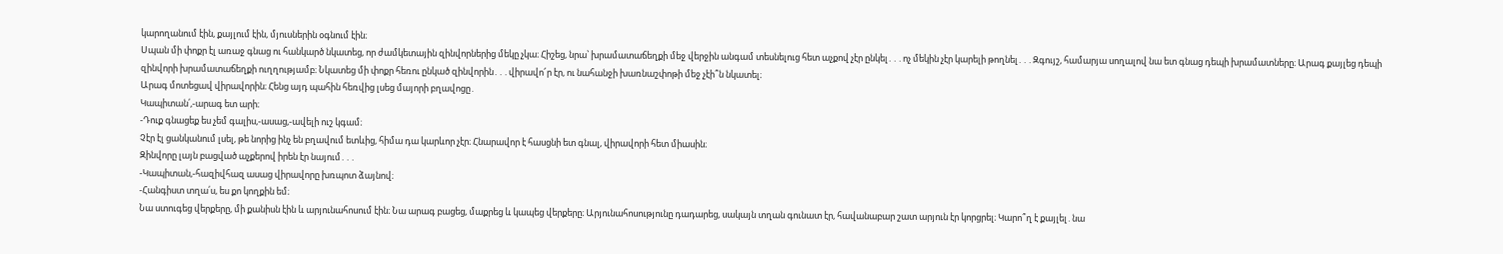կարողանում էին, քայլում էին, մյուսներին օգնում էին։
Սպան մի փոքր էլ առաջ գնաց ու հանկարծ նկատեց, որ ժամկետային զինվորներից մեկը չկա։ Հիշեց, նրա՝ խրամատաճեղքի մեջ վերջին անգամ տեսնելուց հետ աչքով չէր ընկել․․․ոչ մեկին չէր կարելի թողնել․․․Զգույշ, համարյա սողալով նա ետ գնաց դեպի խրամատները։ Արագ քայլեց դեպի զինվորի խրամատաճեղքի ուղղությամբ։ Նկատեց մի փոքր հեռու ընկած զինվորին․․․վիրավո՜ր էր, ու նահանջի խառնաշփոթի մեջ չէի՞ն նկատել։
Արագ մոտեցավ վիրավորին։ Հենց այդ պահին հեռվից լսեց մայորի բղավոցը․
Կապիտան՛,-արագ ետ արի։
-Դուք գնացեք ես չեմ գալիս,-ասաց,-ավելի ուշ կգամ։
Չէր էլ ցանկանում լսել, թե նորից ինչ են բղավում ետևից, հիմա դա կարևոր չէր։ Հնարավոր է հասցնի ետ գնալ, վիրավորի հետ միասին։
Զինվորը լայն բացված աչքերով իրեն էր նայում․․․
-Կապիտան,-հազիվհազ ասաց վիրավորը խռպոտ ձայնով։
-Հանգիստ տղա՛ս, ես քո կողքին եմ։
Նա ստուգեց վերքերը, մի քանիսն էին և արյունահոսում էին։ Նա արագ բացեց, մաքրեց և կապեց վերքերը։ Արյունահոսությունը դադարեց, սակայն տղան գունատ էր, հավանաբար շատ արյուն էր կորցրել։ Կարո՞ղ է քայլել․նա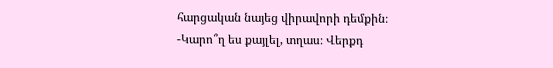հարցական նայեց վիրավորի դեմքին։
-Կարո՞ղ ես քայլել, տղաս։ Վերքդ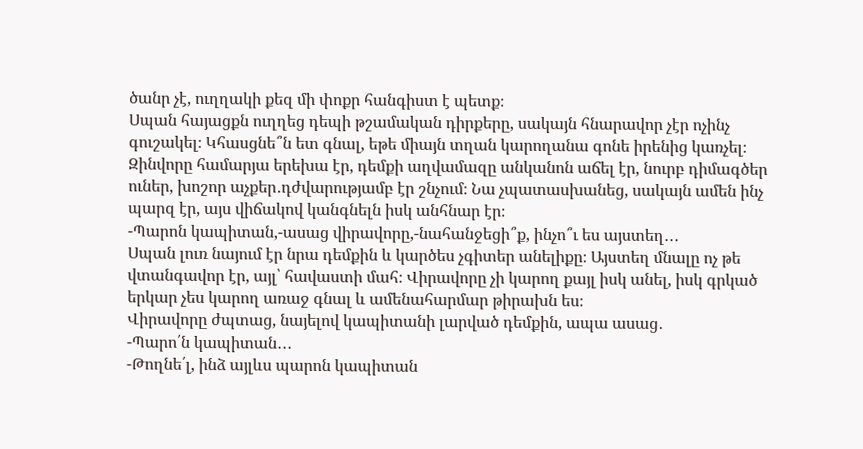ծանր չէ, ուղղակի քեզ մի փոքր հանգիստ է պետք։
Սպան հայացքն ուղղեց դեպի թշամական դիրքերը, սակայն հնարավոր չէր ոչինչ գուշակել։ Կհասցնե՞ն ետ գնալ, եթե միայն տղան կարողանա գոնե իրենից կառչել։ Զինվորը համարյա երեխա էր, դեմքի աղվամազը անկանոն աճել էր, նուրբ դիմագծեր ուներ, խոշոր աչքեր․դժվարությամբ էր շնչում։ Նա չպատասխանեց, սակայն ամեն ինչ պարզ էր, այս վիճակով կանգնելն իսկ անհնար էր։
-Պարոն կապիտան,-ասաց վիրավորը,-նահանջեցի՞ք, ինչո՞ւ ես այստեղ․․․
Սպան լուռ նայում էր նրա դեմքին և կարծես չգիտեր անելիքը։ Այստեղ մնալը ոչ թե վտանգավոր էր, այլ՝ հավաստի մահ։ Վիրավորը չի կարող քայլ իսկ անել, իսկ գրկած երկար չես կարող առաջ գնալ և ամենահարմար թիրախն ես։
Վիրավորը ժպտաց, նայելով կապիտանի լարված դեմքին, ապա ասաց․
-Պարո՛ն կապիտան․․․
-Թողնե՛լ, ինձ այլևս պարոն կապիտան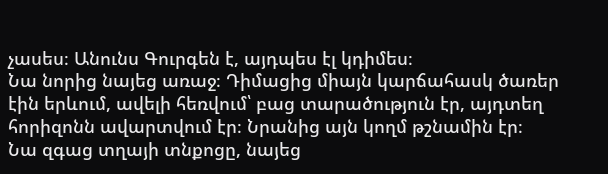չասես։ Անունս Գուրգեն է, այդպես էլ կդիմես։
Նա նորից նայեց առաջ։ Դիմացից միայն կարճահասկ ծառեր էին երևում, ավելի հեռվում՝ բաց տարածություն էր, այդտեղ հորիզոնն ավարտվում էր։ Նրանից այն կողմ թշնամին էր։
Նա զգաց տղայի տնքոցը, նայեց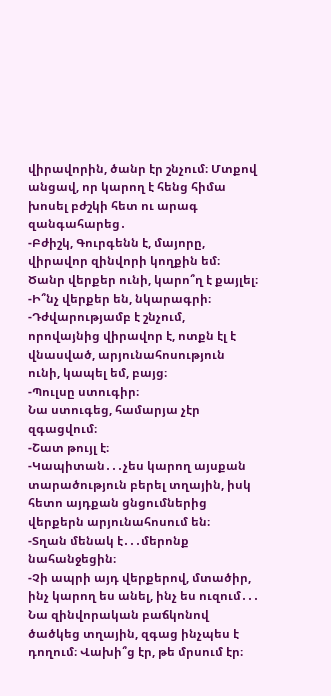վիրավորին, ծանր էր շնչում։ Մտքով անցավ, որ կարող է հենց հիմա խոսել բժշկի հետ ու արագ զանգահարեց․
-Բժիշկ, Գուրգենն է, մայորը, վիրավոր զինվորի կողքին եմ։ Ծանր վերքեր ունի, կարո՞ղ է քայլել։
-Ի՞նչ վերքեր են, նկարագրի։
-Դժվարությամբ է շնչում, որովայնից վիրավոր է, ոտքն էլ է վնասված, արյունահոսություն ունի, կապել եմ, բայց։
-Պուլսը ստուգիր։
Նա ստուգեց, համարյա չէր զգացվում։
-Շատ թույլ է։
-Կապիտան․․․չես կարող այսքան տարածություն բերել տղային, իսկ հետո այդքան ցնցումներից վերքերն արյունահոսում են։
-Տղան մենակ է․․․մերոնք նահանջեցին։
-Չի ապրի այդ վերքերով, մտածիր, ինչ կարող ես անել, ինչ ես ուզում․․․
Նա զինվորական բաճկոնով ծածկեց տղային, զգաց ինչպես է դողում։ Վախի՞ց էր, թե մրսում էր։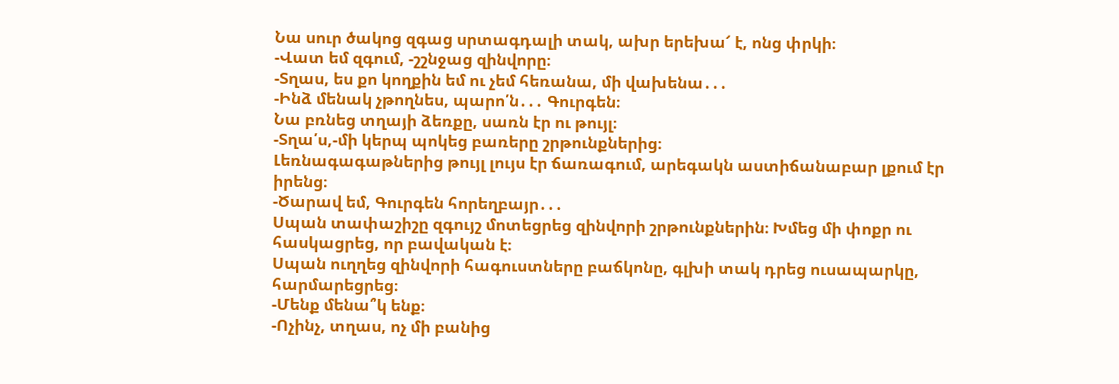Նա սուր ծակոց զգաց սրտագդալի տակ, ախր երեխա՜ է, ոնց փրկի։
-Վատ եմ զգում, -շշնջաց զինվորը։
-Տղաս, ես քո կողքին եմ ու չեմ հեռանա, մի վախենա․․․
-Ինձ մենակ չթողնես, պարո՛ն․․․ Գուրգեն։
Նա բռնեց տղայի ձեռքը, սառն էր ու թույլ։
-Տղա՛ս,-մի կերպ պոկեց բառերը շրթունքներից։
Լեռնագագաթներից թույլ լույս էր ճառագում, արեգակն աստիճանաբար լքում էր իրենց։
-Ծարավ եմ, Գուրգեն հորեղբայր․․․
Սպան տափաշիշը զգույշ մոտեցրեց զինվորի շրթունքներին։ Խմեց մի փոքր ու հասկացրեց, որ բավական է։
Սպան ուղղեց զինվորի հագուստները բաճկոնը, գլխի տակ դրեց ուսապարկը, հարմարեցրեց։
-Մենք մենա՞կ ենք։
-Ոչինչ, տղաս, ոչ մի բանից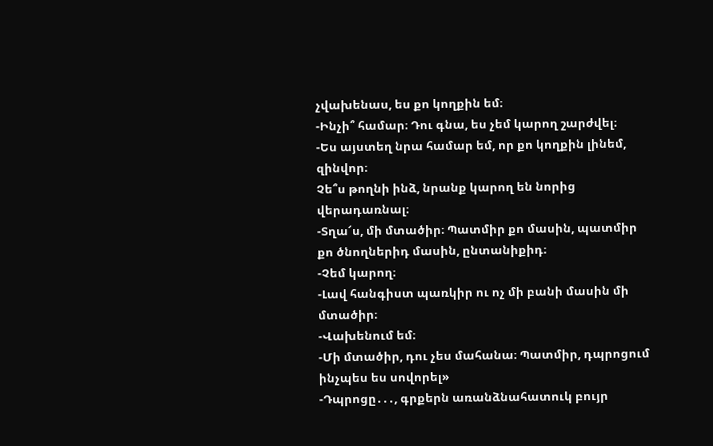չվախենաս, ես քո կողքին եմ։
-Ինչի՞ համար։ Դու գնա, ես չեմ կարող շարժվել։
-Ես այստեղ նրա համար եմ, որ քո կողքին լինեմ, զինվոր։
Չե՞ս թողնի ինձ, նրանք կարող են նորից վերադառնալ։
-Տղա՜ս, մի մտածիր։ Պատմիր քո մասին, պատմիր քո ծնողներիդ մասին, ընտանիքիդ։
-Չեմ կարող։
-Լավ հանգիստ պառկիր ու ոչ մի բանի մասին մի մտածիր։
-Վախենում եմ։
-Մի մտածիր, դու չես մահանա։ Պատմիր, դպրոցում ինչպես ես սովորել»
-Դպրոցը․․․, գրքերն առանձնահատուկ բույր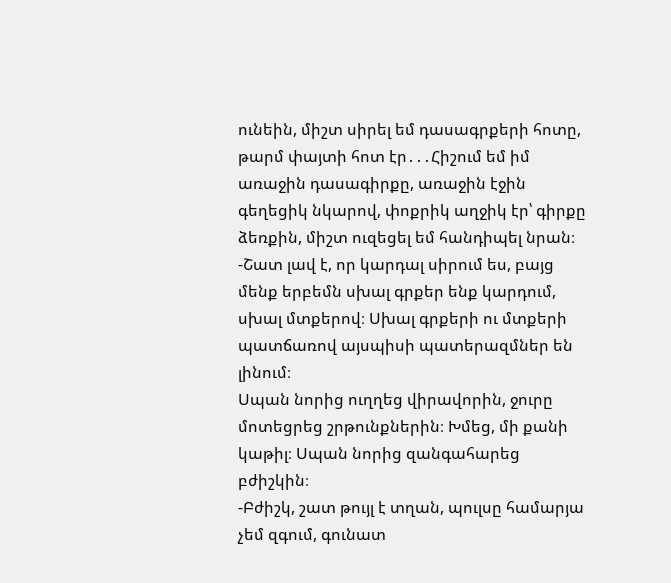ունեին, միշտ սիրել եմ դասագրքերի հոտը, թարմ փայտի հոտ էր․․․Հիշում եմ իմ առաջին դասագիրքը, առաջին էջին գեղեցիկ նկարով, փոքրիկ աղջիկ էր՝ գիրքը ձեռքին, միշտ ուզեցել եմ հանդիպել նրան։
-Շատ լավ է, որ կարդալ սիրում ես, բայց մենք երբեմն սխալ գրքեր ենք կարդում, սխալ մտքերով։ Սխալ գրքերի ու մտքերի պատճառով այսպիսի պատերազմներ են լինում։
Սպան նորից ուղղեց վիրավորին, ջուրը մոտեցրեց շրթունքներին։ Խմեց, մի քանի կաթիլ։ Սպան նորից զանգահարեց բժիշկին։
-Բժիշկ, շատ թույլ է տղան, պուլսը համարյա չեմ զգում, գունատ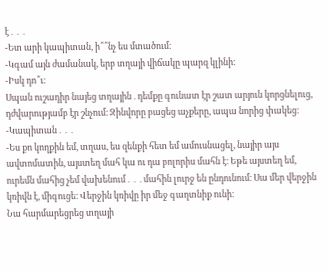է․․․
-Ետ արի կապիտան, ի՞՞նչ ես մտածում։
-Կգամ այն ժամանակ, երբ տղայի վիճակը պարզ կլինի։
-Իսկ դո՞ւ։
Սպան ուշադիր նայեց տղային․դեմքը գունատ էր շատ արյուն կորցնելուց, դժվարությամբ էր շնչում։ Զինվորը բացեց աչքերը, ապա նորից փակեց։
-Կապիտան․․․
-Ես քո կողքին եմ, տղաս, ես զենքի հետ եմ ամուսնացել, նայիր այս ավտոմատին, այստեղ մահ կա ու դա բոլորիս մահն է։ Եթե այստեղ եմ, ուրեմն մահից չեմ վախենում․․․մահին լուրջ են ընդունում։ Սա մեր վերջին կռիվն է, միգուցե։ Վերջին կռիվը իր մեջ գաղտնիք ունի։
Նա հարմարեցրեց տղայի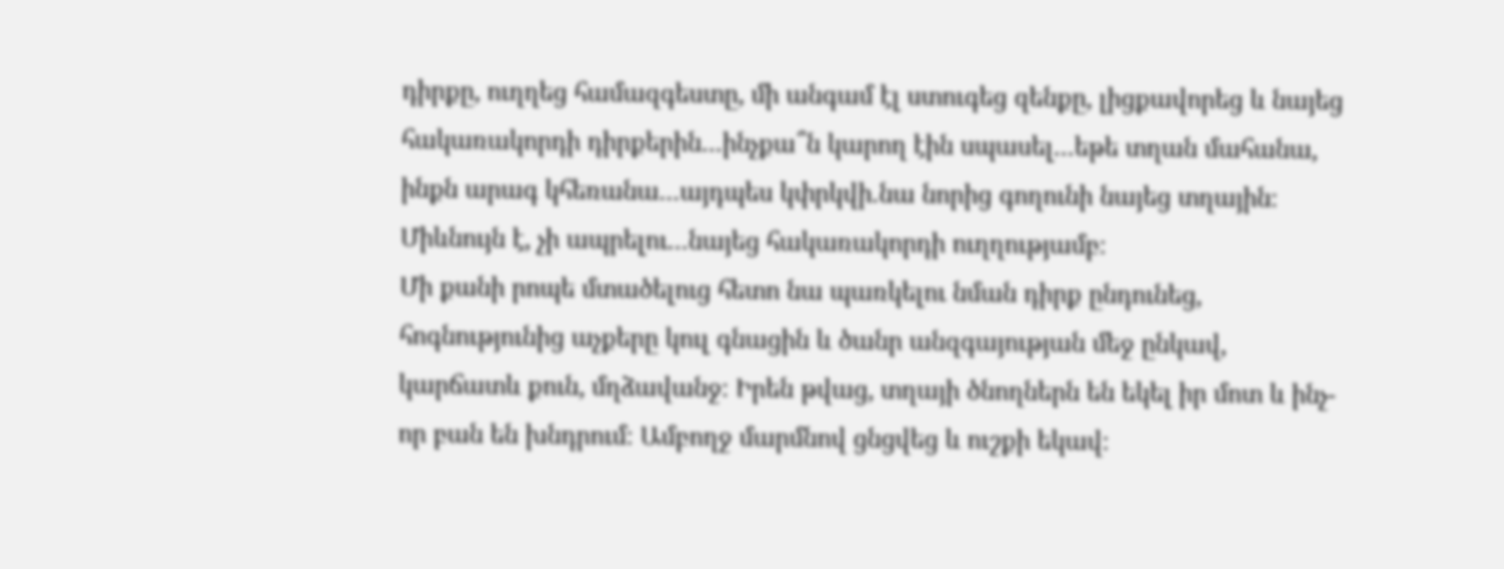դիրքը, ուղղեց համազգեստը, մի անգամ էլ ստուգեց զենքը, լիցքավորեց և նայեց հակառակորդի դիրքերին․․․ինչքա՞ն կարող էին սպասել․․․եթե տղան մահանա, ինքն արագ կհեռանա․․․այդպես կփրկվի․նա նորից գողունի նայեց տղային։ Միևնույն է, չի ապրելու․․․նայեց հակառակորդի ուղղությամբ։
Մի քանի րոպե մտածելուց հետո նա պառկելու նման դիրք ընդունեց, հոգնությունից աչքերը կուլ գնացին և ծանր անզգայության մեջ ընկավ, կարճատև քուն, մղձավանջ։ Իրեն թվաց, տղայի ծնողներն են եկել իր մոտ և ինչ-որ բան են խնդրում։ Ամբողջ մարմնով ցնցվեց և ուշքի եկավ։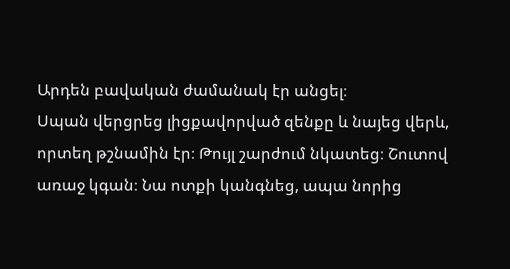Արդեն բավական ժամանակ էր անցել։
Սպան վերցրեց լիցքավորված զենքը և նայեց վերև, որտեղ թշնամին էր։ Թույլ շարժում նկատեց։ Շուտով առաջ կգան։ Նա ոտքի կանգնեց, ապա նորից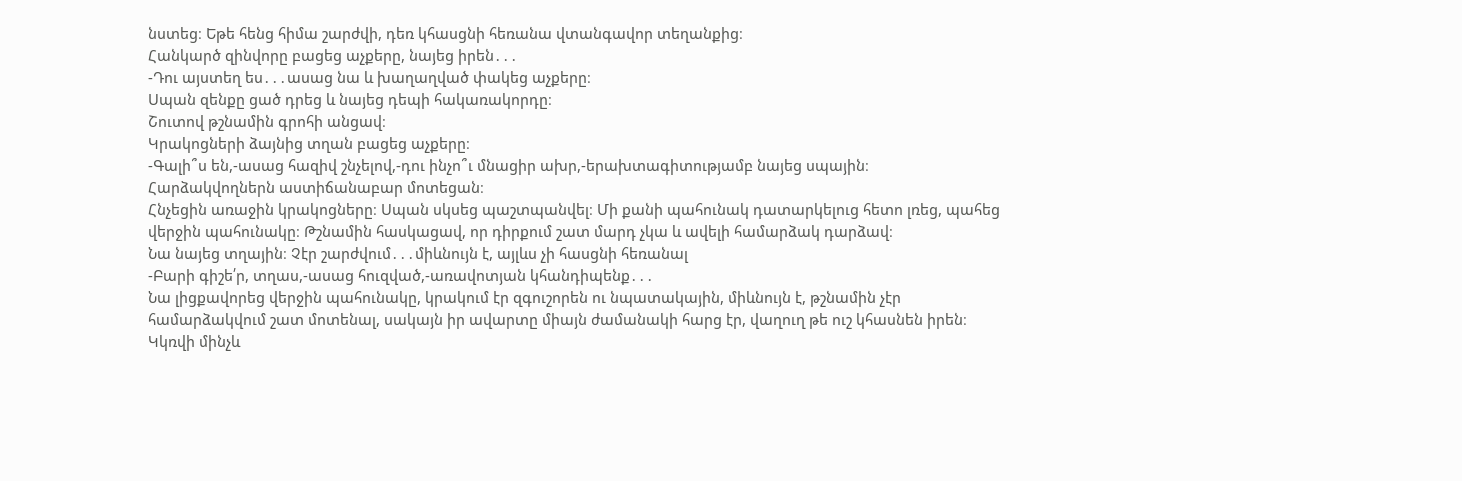նստեց։ Եթե հենց հիմա շարժվի, դեռ կհասցնի հեռանա վտանգավոր տեղանքից։
Հանկարծ զինվորը բացեց աչքերը, նայեց իրեն․․․
-Դու այստեղ ես․․․ասաց նա և խաղաղված փակեց աչքերը։
Սպան զենքը ցած դրեց և նայեց դեպի հակառակորդը։
Շուտով թշնամին գրոհի անցավ։
Կրակոցների ձայնից տղան բացեց աչքերը։
-Գալի՞ս են,-ասաց հազիվ շնչելով,-դու ինչո՞ւ մնացիր ախր,-երախտագիտությամբ նայեց սպային։
Հարձակվողներն աստիճանաբար մոտեցան։
Հնչեցին առաջին կրակոցները։ Սպան սկսեց պաշտպանվել։ Մի քանի պահունակ դատարկելուց հետո լռեց, պահեց վերջին պահունակը։ Թշնամին հասկացավ, որ դիրքում շատ մարդ չկա և ավելի համարձակ դարձավ։
Նա նայեց տղային։ Չէր շարժվում․․․միևնույն է, այլևս չի հասցնի հեռանալ
-Բարի գիշե՛ր, տղաս,-ասաց հուզված,-առավոտյան կհանդիպենք․․․
Նա լիցքավորեց վերջին պահունակը, կրակում էր զգուշորեն ու նպատակային, միևնույն է, թշնամին չէր համարձակվում շատ մոտենալ, սակայն իր ավարտը միայն ժամանակի հարց էր, վաղուղ թե ուշ կհասնեն իրեն։ Կկռվի մինչև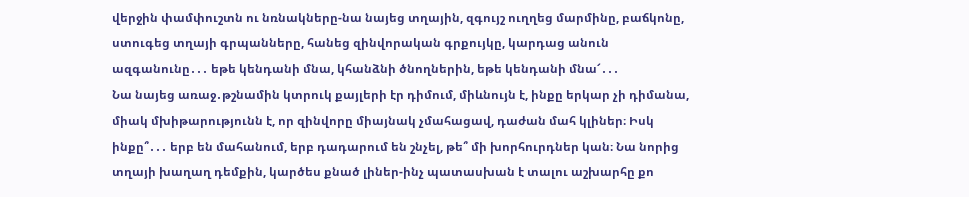վերջին փամփուշտն ու նռնակները-նա նայեց տղային, զգույշ ուղղեց մարմինը, բաճկոնը, ստուգեց տղայի գրպանները, հանեց զինվորական գրքույկը, կարդաց անուն ազգանունը․․․ եթե կենդանի մնա, կհանձնի ծնողներին, եթե կենդանի մնա՜․․․
Նա նայեց առաջ․թշնամին կտրուկ քայլերի էր դիմում, միևնույն է, ինքը երկար չի դիմանա, միակ մխիթարությունն է, որ զինվորը միայնակ չմահացավ, դաժան մահ կլիներ։ Իսկ ինքը՞․․․ երբ են մահանում, երբ դադարում են շնչել, թե՞ մի խորհուրդներ կան։ Նա նորից տղայի խաղաղ դեմքին, կարծես քնած լիներ-ինչ պատասխան է տալու աշխարհը քո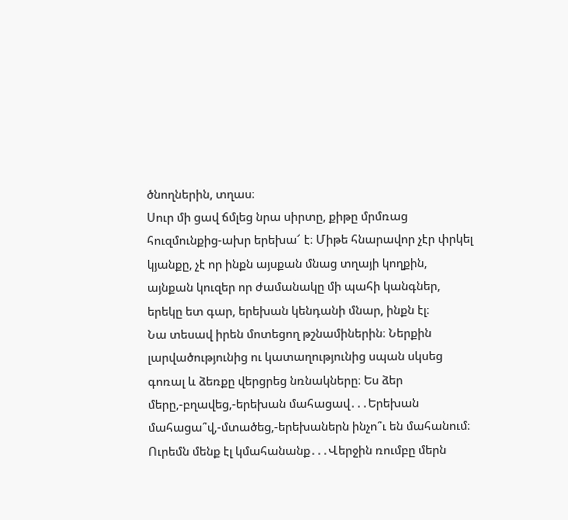ծնողներին, տղաս։
Սուր մի ցավ ճմլեց նրա սիրտը, քիթը մրմռաց հուզմունքից-ախր երեխա՜ է։ Միթե հնարավոր չէր փրկել կյանքը, չէ որ ինքն այսքան մնաց տղայի կողքին, այնքան կուզեր որ ժամանակը մի պահի կանգներ, երեկը ետ գար, երեխան կենդանի մնար, ինքն էլ։
Նա տեսավ իրեն մոտեցող թշնամիներին։ Ներքին լարվածությունից ու կատաղությունից սպան սկսեց գոռալ և ձեռքը վերցրեց նռնակները։ Ես ձեր մերը,-բղավեց,-երեխան մահացավ․․․Երեխան մահացա՞վ,-մտածեց,-երեխաներն ինչո՞ւ են մահանում։ Ուրեմն մենք էլ կմահանանք․․․Վերջին ռումբը մերն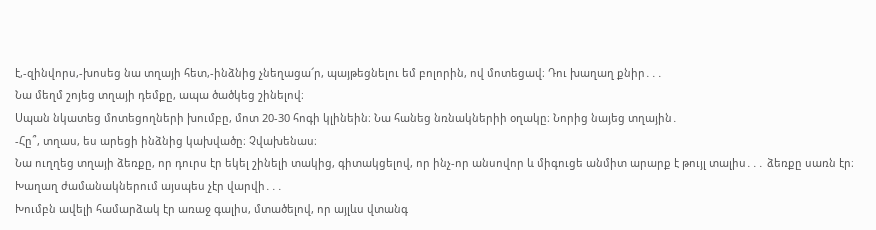է,-զինվորս,-խոսեց նա տղայի հետ,-ինձնից չնեղացա՜ր, պայթեցնելու եմ բոլորին, ով մոտեցավ։ Դու խաղաղ քնիր․․․
Նա մեղմ շոյեց տղայի դեմքը, ապա ծածկեց շինելով։
Սպան նկատեց մոտեցողների խումբը, մոտ 20-30 հոգի կլինեին։ Նա հանեց նռնակներիի օղակը։ Նորից նայեց տղային․
-Հը՞, տղաս, ես արեցի ինձնից կախվածը։ Չվախենաս։
Նա ուղղեց տղայի ձեռքը, որ դուրս էր եկել շինելի տակից, գիտակցելով, որ ինչ-որ անսովոր և միգուցե անմիտ արարք է թույլ տալիս․․․ ձեռքը սառն էր։ Խաղաղ ժամանակներում այսպես չէր վարվի․․․
Խումբն ավելի համարձակ էր առաջ գալիս, մտածելով, որ այլևս վտանգ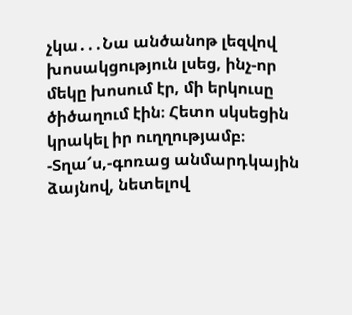չկա․․․Նա անծանոթ լեզվով խոսակցություն լսեց, ինչ-որ մեկը խոսում էր, մի երկուսը ծիծաղում էին։ Հետո սկսեցին կրակել իր ուղղությամբ։
-Տղա՜ս,-գոռաց անմարդկային ձայնով, նետելով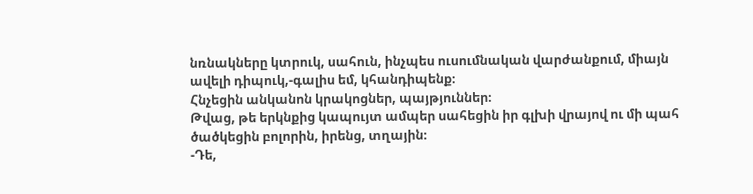նռնակները կտրուկ, սահուն, ինչպես ուսումնական վարժանքում, միայն ավելի դիպուկ,-գալիս եմ, կհանդիպենք։
Հնչեցին անկանոն կրակոցներ, պայթյուններ։
Թվաց, թե երկնքից կապույտ ամպեր սահեցին իր գլխի վրայով ու մի պահ ծածկեցին բոլորին, իրենց, տղային։
-Դե,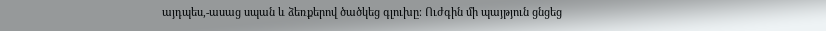այդպես,-ասաց սպան և ձեռքերով ծածկեց գլուխը։ Ուժգին մի պայթյուն ցնցեց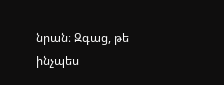նրան։ Զգաց, թե ինչպես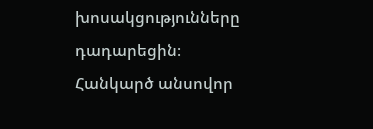խոսակցությունները դադարեցին։
Հանկարծ անսովոր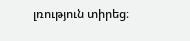լռություն տիրեց։